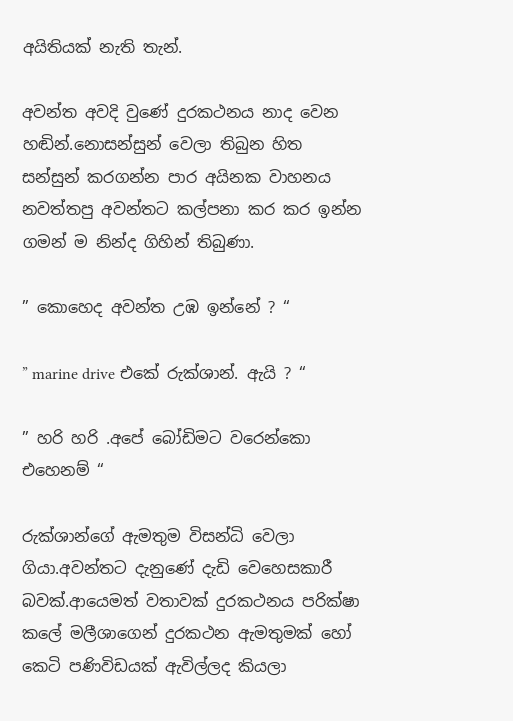අයිතියක් නැති තැන්.

අවන්ත අවදි වුණේ දුරකථනය නාද වෙන හඬින්.නොසන්සුන් වෙලා තිබුන හිත සන්සුන් කරගන්න පාර අයිනක වාහනය නවත්තපු අවන්තට කල්පනා කර කර ඉන්න ගමන් ම නින්ද ගිහින් තිබුණා.

” කොහෙද අවන්ත උඹ ඉන්නේ ? “

” marine drive එකේ රුක්ශාන්. ඇයි ? “

” හරි හරි .අපේ බෝඩිමට වරෙන්කො එහෙනම් “

රුක්ශාන්ගේ ඇමතුම විසන්ධි වෙලා ගියා.අවන්තට දැනුණේ දැඩි වෙහෙසකාරී බවක්.ආයෙමත් වතාවක් දුරකථනය පරික්ෂා කලේ මලීශාගෙන් දුරකථන ඇමතුමක් හෝ කෙටි පණිවිඩයක් ඇවිල්ලද කියලා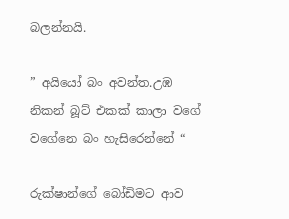බලන්නයි.

” අයියෝ බං අවන්ත.උඹ නිකන් බූට් එකක් කාලා වගේ වගේනෙ බං හැසිරෙන්නේ “

රුක්ෂාන්ගේ බෝඩිමට ආව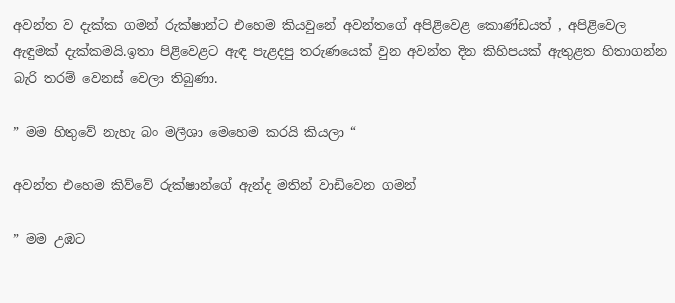අවන්ත ව දැක්ක ගමන් රුක්ෂාන්ට එහෙම කියවුනේ අවන්තගේ අපිළිවෙළ කොණ්ඩයත් , අපිළිවෙල ඇඳුමක් දැක්කමයි.ඉතා පිළිවෙළට ඇඳ පැළදපු තරුණයෙක් වුන අවන්ත දින කිහිපයක් ඇතුළත හිතාගන්න බැරි තරම් වෙනස් වෙලා තිබුණා.

” මම හිතුවේ නැහැ බං මලීශා මෙහෙම කරයි කියලා “

අවන්ත එහෙම කිව්වේ රුක්ෂාන්ගේ ඇන්ද මතින් වාඩිවෙන ගමන්

” මම උඹට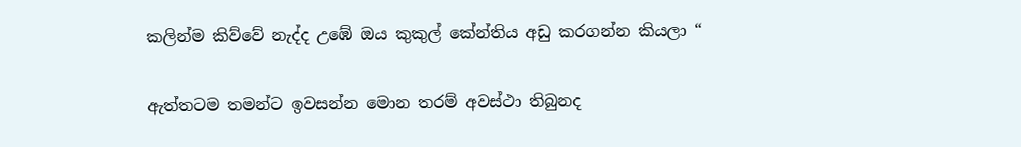කලින්ම කිව්වේ නැද්ද උඹේ ඔය කුකුල් කේන්තිය අඩු කරගන්න කියලා “

ඇත්තටම තමන්ට ඉවසන්න මොන තරම් අවස්ථා තිබුනද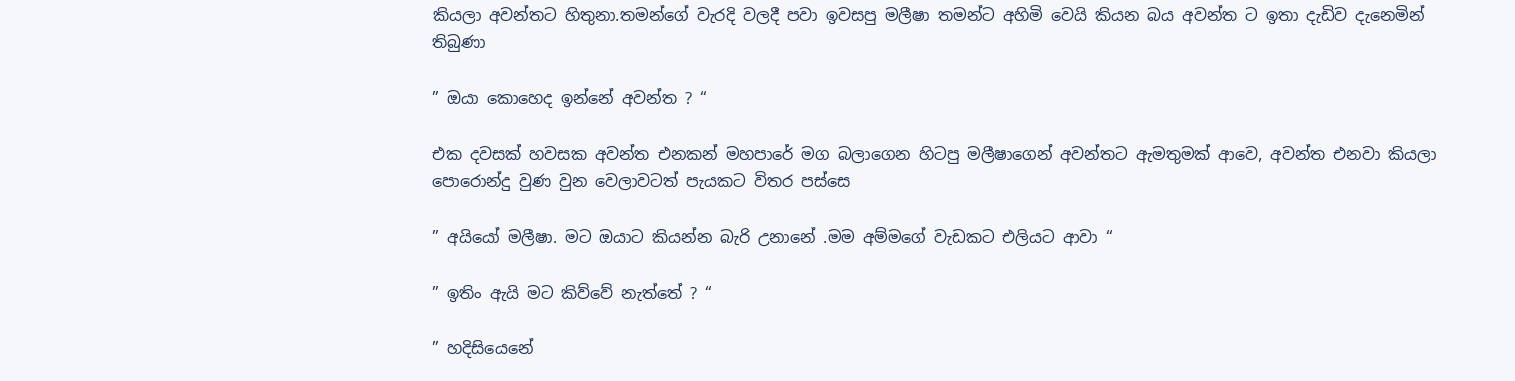කියලා අවන්තට හිතුනා.තමන්ගේ වැරදි වලදී පවා ඉවසපු මලීෂා තමන්ට අහිමි වෙයි කියන බය අවන්ත ට ඉතා දැඩිව දැනෙමින් තිබුණා

” ඔයා කොහෙද ඉන්නේ අවන්ත ? “

එක දවසක් හවසක අවන්ත එනකන් මහපාරේ මග බලාගෙන හිටපු මලීෂාගෙන් අවන්තට ඇමතුමක් ආවෙ, අවන්ත එනවා කියලා පොරොන්දු වුණ වුන වෙලාවටත් පැයකට විතර පස්සෙ

” අයියෝ මලීෂා. මට ඔයාට කියන්න බැරි උනානේ .මම අම්මගේ වැඩකට එලියට ආවා “

” ඉතිං ඇයි මට කිව්වේ නැත්තේ ? “

” හදිසියෙනේ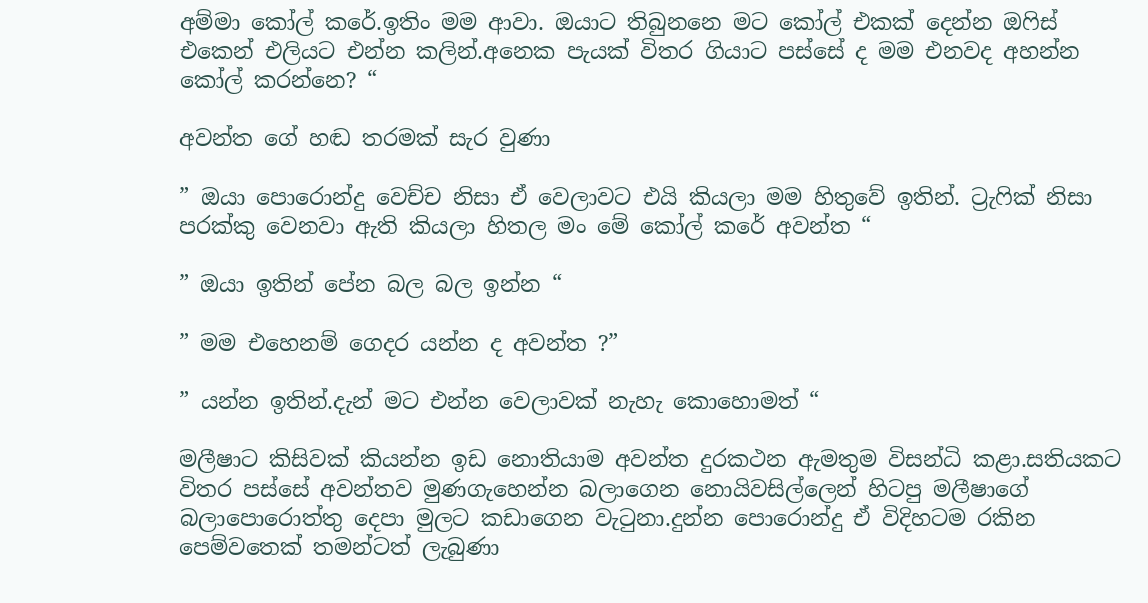අම්මා කෝල් කරේ.ඉතිං මම ආවා. ඔයාට තිබුනනෙ මට කෝල් එකක් දෙන්න ඔෆිස් එකෙන් එලියට එන්න කලින්.අනෙක පැයක් විතර ගියාට පස්සේ ද මම එනවද අහන්න කෝල් කරන්නෙ? “

අවන්ත ගේ හඬ තරමක් සැර වුණා

” ඔයා පොරොන්දු වෙච්ච නිසා ඒ වෙලාවට එයි කියලා මම හිතුවේ ඉතින්. ට්‍රැෆික් නිසා පරක්කු වෙනවා ඇති කියලා හිතල මං මේ කෝල් කරේ අවන්ත “

” ඔයා ඉතින් පේන බල බල ඉන්න “

” මම එහෙනම් ගෙදර යන්න ද අවන්ත ?”

” යන්න ඉතින්.දැන් මට එන්න වෙලාවක් නැහැ කොහොමත් “

මලීෂාට කිසිවක් කියන්න ඉඩ නොතියාම අවන්ත දුරකථන ඇමතුම විසන්ධි කළා.සතියකට විතර පස්සේ අවන්තව මුණගැහෙන්න බලාගෙන නොයිවසිල්ලෙන් හිටපු මලීෂාගේ බලාපොරොත්තු දෙපා මුලට කඩාගෙන වැටුනා.දුන්න පොරොන්දු ඒ විදිහටම රකින පෙම්වතෙක් තමන්ටත් ලැබුණා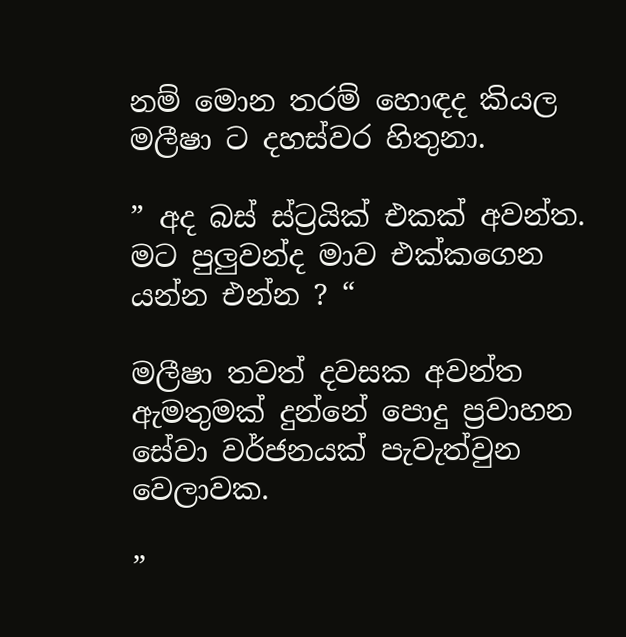නම් මොන තරම් හොඳද කියල මලීෂා ට දහස්වර හිතුනා.

” අද බස් ස්ට්‍රයික් එකක් අවන්ත. මට පුලුවන්ද මාව එක්කගෙන යන්න එන්න ? “

මලීෂා තවත් දවසක අවන්ත ඇමතුමක් දුන්නේ පොදු ප්‍රවාහන සේවා වර්ජනයක් පැවැත්වුන වෙලාවක.

”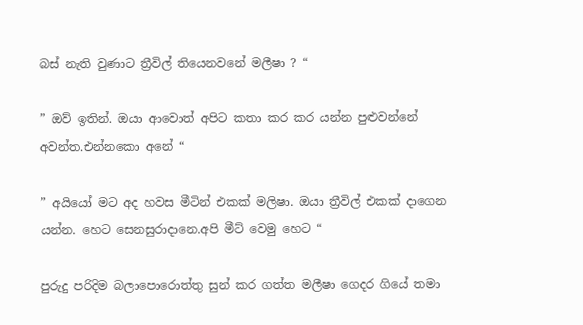බස් නැති වුණාට ත්‍රීවිල් තියෙනවනේ මලීෂා ? “

” ඔව් ඉතින්. ඔයා ආවොත් අපිට කතා කර කර යන්න පුළුවන්නේ අවන්ත.එන්නකො අනේ “

” අයියෝ මට අද හවස මීටින් එකක් මලිෂා. ඔයා ත්‍රීවිල් එකක් දාගෙන යන්න. හෙට සෙනසුරාදානෙ.අපි මීට් වෙමු හෙට “

පුරුදු පරිදිම බලාපොරොත්තු සුන් කර ගත්ත මලීෂා ගෙදර ගියේ තමා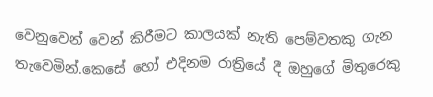වෙනුවෙන් වෙන් කිරීමට කාලයක් නැති පෙම්වතකු ගැන තැවෙමින්.කෙසේ හෝ එදිනම රාත්‍රියේ දී ඔහුගේ මිතුරෙකු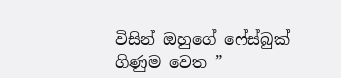විසින් ඔහුගේ ෆේස්බුක් ගිණුම වෙත ”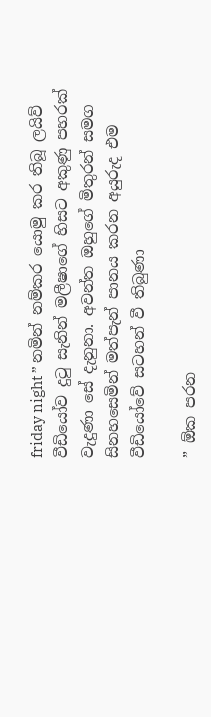friday night ” නමින් නම්කර යොමු කර තිබූ ලයිව් වීඩියෝව දුටු සැනින් මලීෂාගේ හිසට අකුණු පහරක් වැදුණා සේ දැනුනා. අවන්ත ඔහුගේ මිතුරන් සමග සිනහසෙමින් මත්පැන් පානය කරන අයුරුද එම වීඩියෝවේ සටහන් වී තිබුණා

” ඕක පරන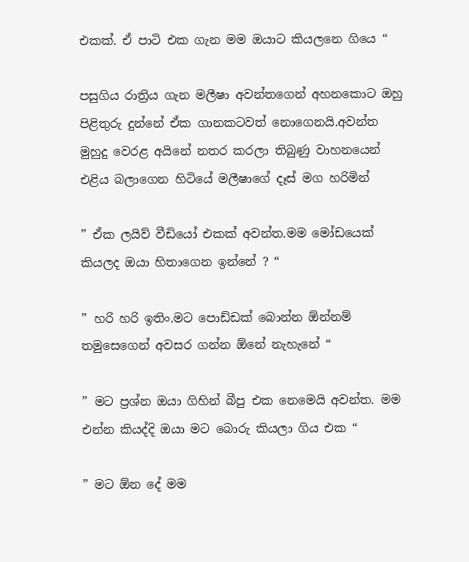එකක්. ඒ පාටි එක ගැන මම ඔයාට කියලනෙ ගියෙ “

පසුගිය රාත්‍රිය ගැන මලීෂා අවන්තගෙන් අහනකොට ඔහු පිළිතුරු දුන්නේ ඒක ගානකටවත් නොගෙනයි.අවන්ත මුහුදු වෙරළ අයිනේ නතර කරලා තිබුණු වාහනයෙන් එළිය බලාගෙන හිටියේ මලීෂාගේ දෑස් මග හරිමින්

” ඒක ලයිව් වීඩියෝ එකක් අවන්ත.මම මෝඩයෙක් කියලද ඔයා හිතාගෙන ඉන්නේ ? “

” හරි හරි ඉතිං.මට පොඩ්ඩක් බොන්න ඕන්නම් තමුසෙගෙන් අවසර ගන්න ඕනේ නැහැනේ “

” මට ප්‍රශ්න ඔයා ගිහින් බීපු එක නෙමෙයි අවන්ත. මම එන්න කියද්දි ඔයා මට බොරු කියලා ගිය එක “

” මට ඕන දේ මම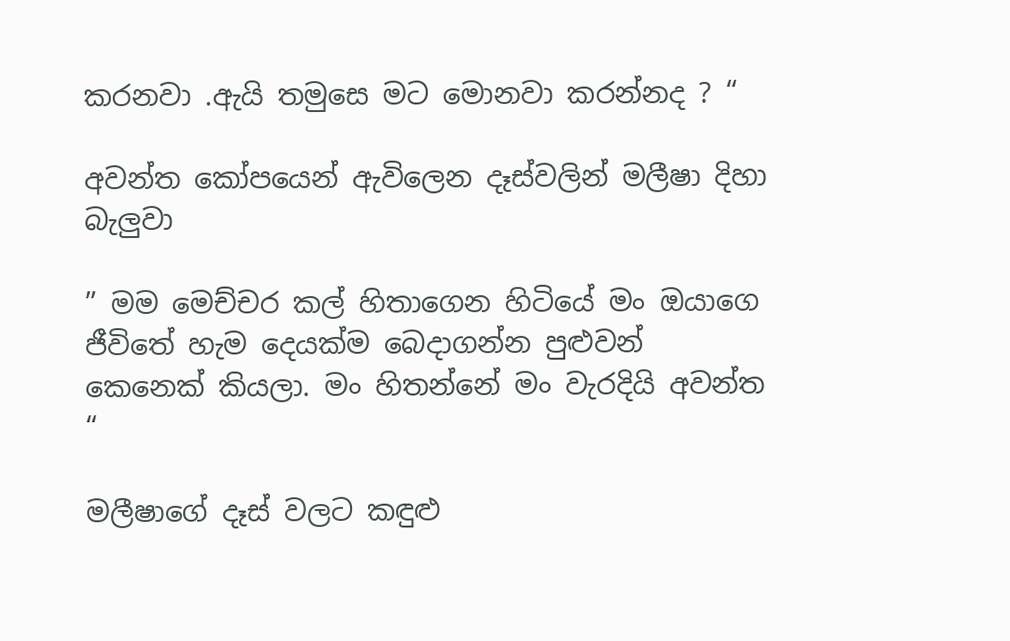කරනවා .ඇයි තමුසෙ මට මොනවා කරන්නද ? “

අවන්ත කෝපයෙන් ඇවිලෙන දෑස්වලින් මලීෂා දිහා බැලුවා

” මම මෙච්චර කල් හිතාගෙන හිටියේ මං ඔයාගෙ ජීවිතේ හැම දෙයක්ම බෙදාගන්න පුළුවන් කෙනෙක් කියලා. මං හිතන්නේ මං වැරදියි අවන්ත “

මලීෂාගේ දෑස් වලට කඳුළු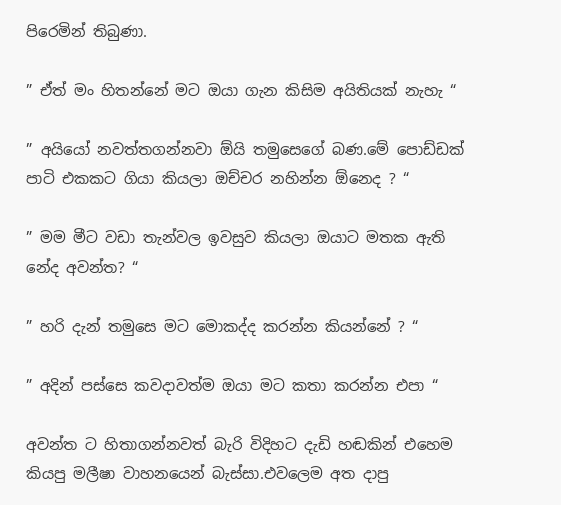පිරෙමින් තිබුණා.

” ඒත් මං හිතන්නේ මට ඔයා ගැන කිසිම අයිතියක් නැහැ “

” අයියෝ නවත්තගන්නවා ඕයි තමුසෙගේ බණ.මේ පොඩ්ඩක් පාටි එකකට ගියා කියලා ඔච්චර නහින්න ඕනෙද ? “

” මම මීට වඩා තැන්වල ඉවසුව කියලා ඔයාට මතක ඇති නේද අවන්ත? “

” හරි දැන් තමුසෙ මට මොකද්ද කරන්න කියන්නේ ? “

” අදින් පස්සෙ කවදාවත්ම ඔයා මට කතා කරන්න එපා “

අවන්ත ට හිතාගන්නවත් බැරි විදිහට දැඩි හඬකින් එහෙම කියපු මලීෂා වාහනයෙන් බැස්සා.එවලෙම අත දාපු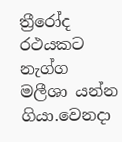ත්‍රීරෝද රථයකට නැග්ග මලීශා යන්න ගියා.වෙනදා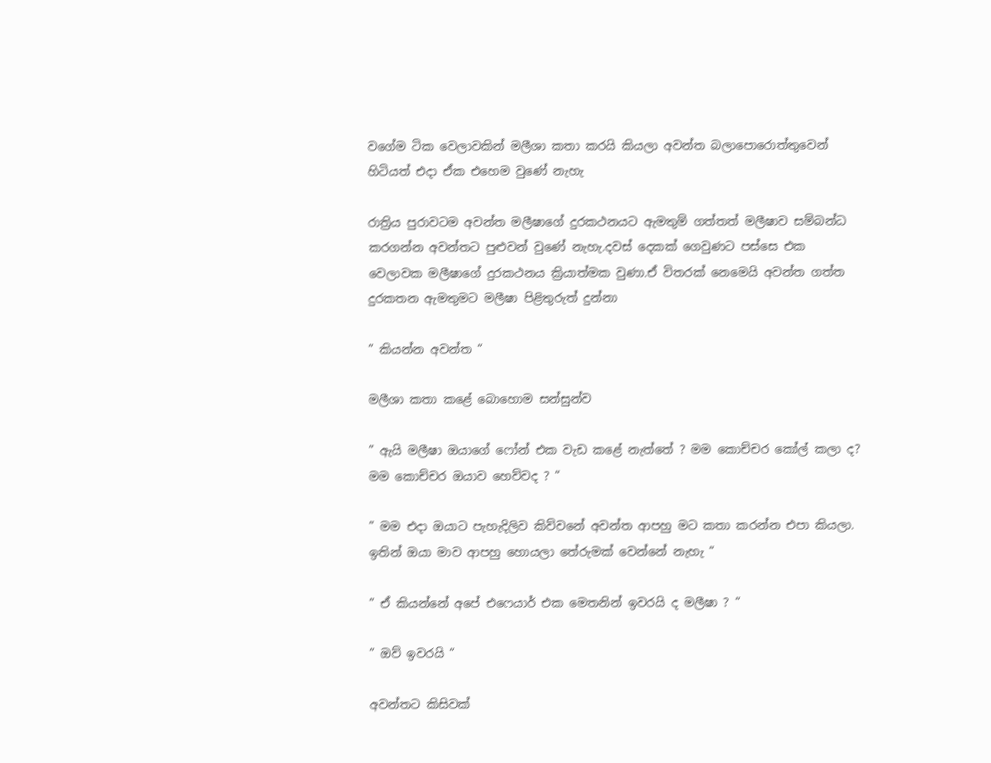වගේම ටික වෙලාවකින් මලීශා කතා කරයි කියලා අවන්ත බලාපොරොත්තුවෙන් හිටියත් එදා ඒක එහෙම වුණේ නැහැ

රාත්‍රිය පුරාවටම අවන්ත මලීෂාගේ දුරකථනයට ඇමතුම් ගත්තත් මලීෂාව සම්බන්ධ කරගන්න අවන්තට පුළුවන් වුණේ නැහැ.දවස් දෙකක් ගෙවුණට පස්සෙ එක වෙලාවක මලීෂාගේ දුරකථනය ක්‍රියාත්මක වුණා.ඒ විතරක් නෙමෙයි අවන්ත ගත්ත දුරකතන ඇමතුමට මලීෂා පිළිතුරුත් දුන්නා

” කියන්න අවන්ත “

මලීශා කතා කළේ බොහොම සන්සුන්ව

” ඇයි මලීෂා ඔයාගේ ෆෝන් එක වැඩ කළේ නැත්තේ ? මම කොච්චර කෝල් කලා ද? මම කොච්චර ඔයාව හෙව්වද ? “

” මම එදා ඔයාට පැහැදිලිව කිව්වනේ අවන්ත ආපහු මට කතා කරන්න එපා කියලා. ඉතින් ඔයා මාව ආපහු හොයලා තේරුමක් වෙන්නේ නැහැ “

” ඒ කියන්නේ අපේ එෆෙයාර් එක මෙතනින් ඉවරයි ද මලීෂා ? “

” ඔව් ඉවරයි “

අවන්තට කිසිවක්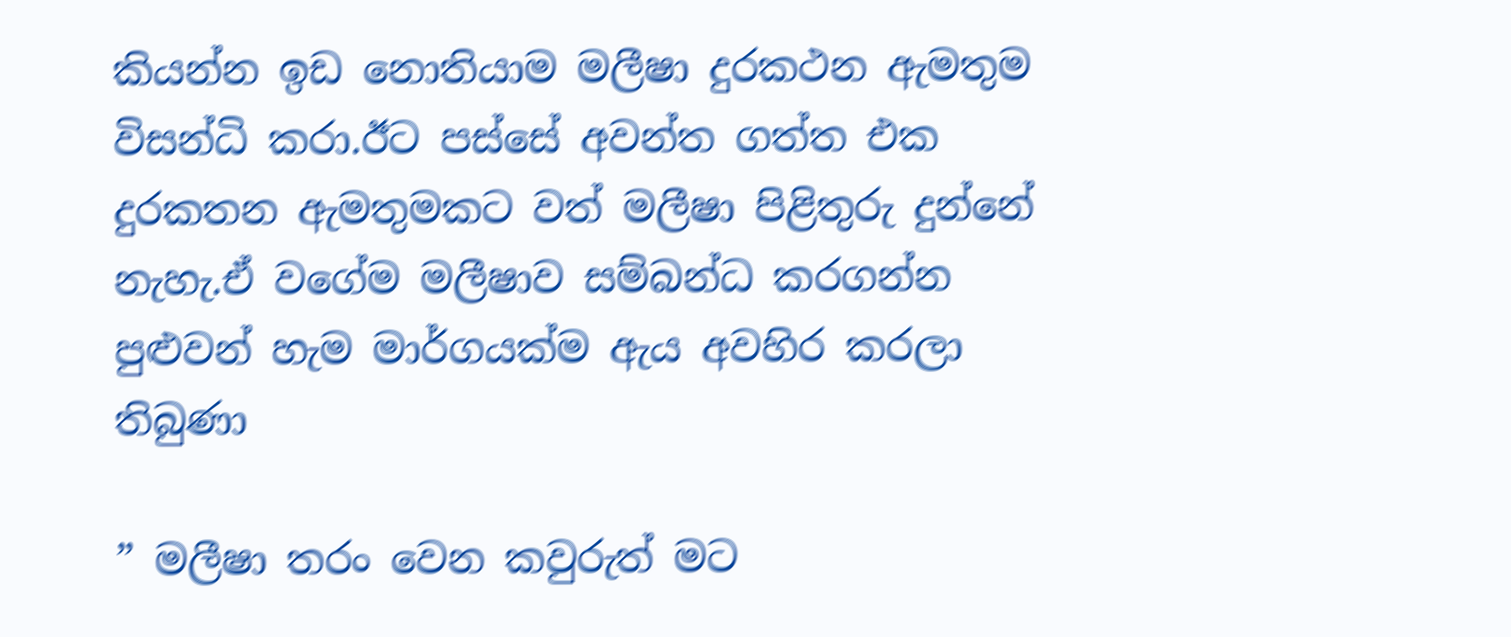කියන්න ඉඩ නොතියාම මලීෂා දුරකථන ඇමතුම විසන්ධි කරා.ඊට පස්සේ අවන්ත ගත්ත එක දුරකතන ඇමතුමකට වත් මලීෂා පිළිතුරු දුන්නේ නැහැ.ඒ වගේම මලීෂාව සම්බන්ධ කරගන්න පුළුවන් හැම මාර්ගයක්ම ඇය අවහිර කරලා තිබුණා

” මලීෂා තරං වෙන කවුරුත් මට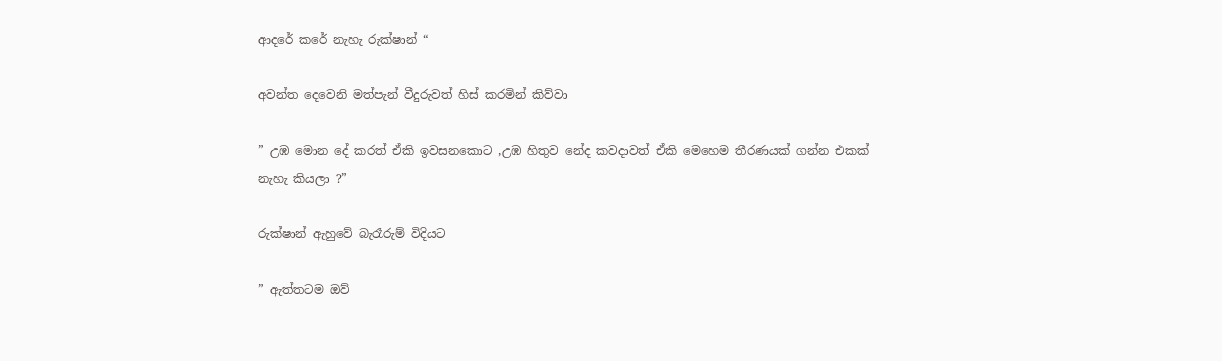ආදරේ කරේ නැහැ රුක්ෂාන් “

අවන්ත දෙවෙනි මත්පැන් වීදුරුවත් හිස් කරමින් කිව්වා

” උඹ මොන දේ කරත් ඒකි ඉවසනකොට ,උඹ හිතුව නේද කවදාවත් ඒකි මෙහෙම තීරණයක් ගන්න එකක් නැහැ කියලා ?”

රුක්ෂාන් ඇහුවේ බැරෑරුම් විදියට

” ඇත්තටම ඔව්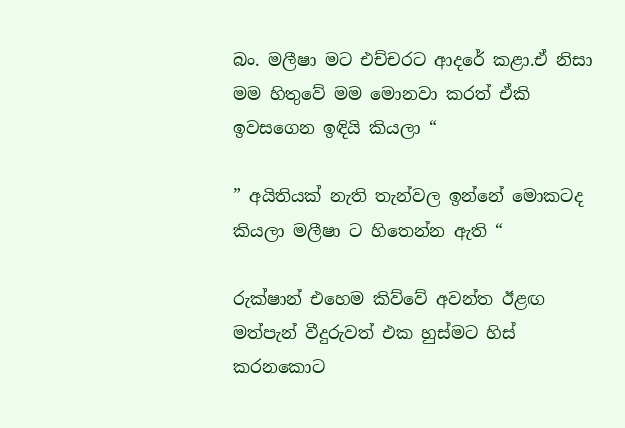බං. මලීෂා මට එච්චරට ආදරේ කළා.ඒ නිසා මම හිතුවේ මම මොනවා කරත් ඒකි ඉවසගෙන ඉඳියි කියලා “

” අයිතියක් නැති තැන්වල ඉන්නේ මොකටද කියලා මලීෂා ට හිතෙන්න ඇති “

රුක්ෂාන් එහෙම කිව්වේ අවන්ත ඊළඟ මත්පැන් වීදුරුවත් එක හුස්මට හිස් කරනකොට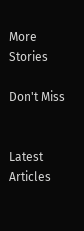More Stories

Don't Miss


Latest Articles